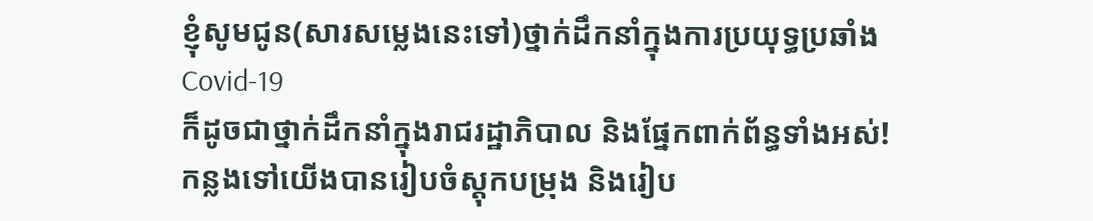ខ្ញុំសូមជូន(សារសម្លេងនេះទៅ)ថ្នាក់ដឹកនាំក្នុងការប្រយុទ្ធប្រឆាំង Covid-19
ក៏ដូចជាថ្នាក់ដឹកនាំក្នុងរាជរដ្ឋាភិបាល និងផ្នែកពាក់ព័ន្ធទាំងអស់!
កន្លងទៅយើងបានរៀបចំស្ដុកបម្រុង និងរៀប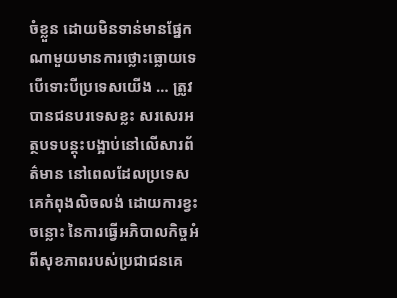ចំខ្លួន ដោយមិនទាន់មានផ្នែកណាមួយមានការថ្លោះធ្លោយទេ បើទោះបីប្រទេសយើង … ត្រូវបានជនបរទេសខ្លះ សរសេរអត្ថបទបន្ដុះបង្អាប់នៅលើសារព័ត៌មាន នៅពេលដែលប្រទេសគេកំពុងលិចលង់ ដោយការខ្វះចន្លោះ នៃការធ្វើអភិបាលកិច្ចអំពីសុខភាពរបស់ប្រជាជនគេ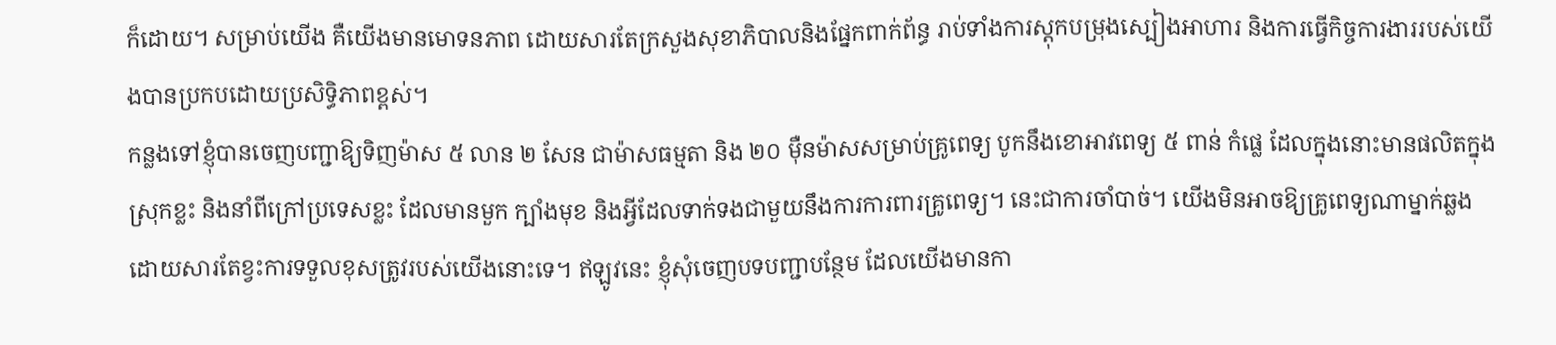ក៏ដោយ។ សម្រាប់យើង គឺយើងមានមោទនភាព ដោយសារតែក្រសួងសុខាភិបាលនិងផ្នែកពាក់ព័ន្ធ រាប់ទាំងការស្ដុកបម្រុងស្បៀងអាហារ និងការធ្វើកិច្ចការងាររបស់យើងបានប្រកបដោយប្រសិទ្ធិភាពខ្ពស់។
កន្លងទៅខ្ញុំបានចេញបញ្ជាឱ្យទិញម៉ាស ៥ លាន ២ សែន ជាម៉ាសធម្មតា និង ២០ ម៉ឺនម៉ាសសម្រាប់គ្រូពេទ្យ បូកនឹងខោអាវពេទ្យ ៥ ពាន់ កំផ្លេ ដែលក្នុងនោះមានផលិតក្នុងស្រុកខ្លះ និងនាំពីក្រៅប្រទេសខ្លះ ដែលមានមួក ក្បាំងមុខ និងអ្វីដែលទាក់ទងជាមួយនឹងការការពារគ្រូពេទ្យ។ នេះជាការចាំបាច់។ យើងមិនអាចឱ្យគ្រូពេទ្យណាម្នាក់ឆ្លងដោយសារតែខ្វះការទទួលខុសត្រូវរបស់យើងនោះទេ។ ឥឡូវនេះ ខ្ញុំសុំចេញបទបញ្ជាបន្ថែម ដែលយើងមានកា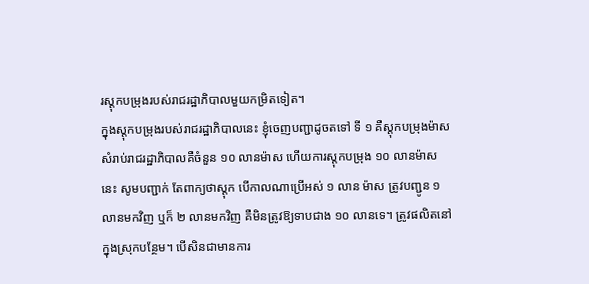រស្ដុកបម្រុងរបស់រាជរដ្ឋាភិបាលមួយកម្រិតទៀត។
ក្នុងស្ដុកបម្រុងរបស់រាជរដ្ឋាភិបាលនេះ ខ្ញុំចេញបញ្ជាដូចតទៅ ទី ១ គឺស្ដុកបម្រុងម៉ាសសំរាប់រាជរដ្ឋាភិបាលគឺចំនួន ១០ លានម៉ាស ហើយការស្តុកបម្រុង ១០ លានម៉ាសនេះ សូមបញ្ជាក់ តែពាក្យថាស្ដុក បើកាលណាប្រើអស់ ១ លាន ម៉ាស ត្រូវបញ្ជូន ១ លានមកវិញ ឬក៏ ២ លានមកវិញ គឺមិនត្រូវឱ្យទាបជាង ១០ លានទេ។ ត្រូវផលិតនៅក្នុងស្រុកបន្ថែម។ បើសិនជាមានការ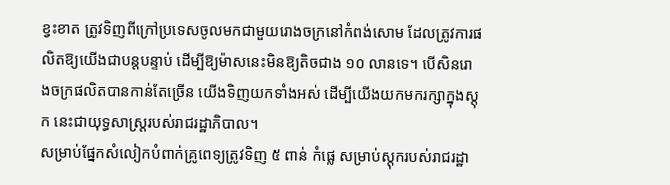ខ្វះខាត ត្រូវទិញពីក្រៅប្រទេសចូលមកជាមួយរោងចក្រនៅកំពង់សោម ដែលត្រូវការផលិតឱ្យយើងជាបន្ដបន្ទាប់ ដើម្បីឱ្យម៉ាសនេះមិនឱ្យតិចជាង ១០ លានទេ។ បើសិនរោងចក្រផលិតបានកាន់តែច្រើន យើងទិញយកទាំងអស់ ដើម្បីយើងយកមករក្សាក្នុងស្ដុក នេះជាយុទ្ធសាស្ដ្ររបស់រាជរដ្ឋាភិបាល។
សម្រាប់ផ្នែកសំលៀកបំពាក់គ្រូពេទ្យត្រូវទិញ ៥ ពាន់ កំផ្លេ សម្រាប់ស្ដុករបស់រាជរដ្ឋា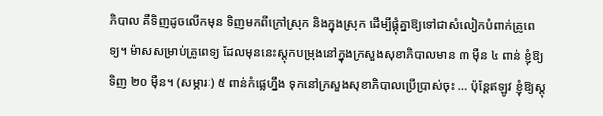ភិបាល គឺទិញដូចលើកមុន ទិញមកពីក្រៅស្រុក និងក្នុងស្រុក ដើម្បីផ្គុំគ្នាឱ្យទៅជាសំលៀកបំពាក់គ្រូពេទ្យ។ ម៉ាសសម្រាប់គ្រូពេទ្យ ដែលមុននេះស្ដុកបម្រុងនៅក្នុងក្រសួងសុខាភិបាលមាន ៣ ម៉ឺន ៤ ពាន់ ខ្ញុំឱ្យទិញ ២០ ម៉ឺន។ (សម្ភារៈ) ៥ ពាន់កំផ្លេហ្នឹង ទុកនៅក្រសួងសុខាភិបាលប្រើប្រាស់ចុះ … ប៉ុន្ដែឥឡូវ ខ្ញុំឱ្យស្ដុ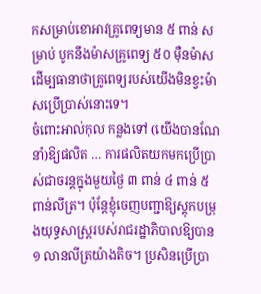កសម្រាប់ខោអាវគ្រូពេទ្យមាន ៥ ពាន់ សម្រាប់ បូកនឹងម៉ាសគ្រូពេទ្យ ៥០ ម៉ឺនម៉ាស ដើម្បធានាថាគ្រូពេទ្យរបស់យើងមិនខ្វះម៉ាសប្រើប្រាស់នោះទេ។
ចំពោះអាល់កុល កន្លងទៅ (យើងបានណែនាំ)ឱ្យផលិត … ការផលិតយកមកប្រើប្រាស់ជាចរន្ដក្នុងមួយថ្ងៃ ៣ ពាន់ ៤ ពាន់ ៥ ពាន់លីត្រ។ ប៉ុន្ដែខ្ញុំចេញបញ្ជាឱ្យស្ដុកបម្រុងយុទ្ធសាស្ដ្ររបស់រាជរដ្ឋាភិបាលឱ្យបាន ១ លានលីត្រយ៉ាងតិច។ ប្រសិនប្រើប្រា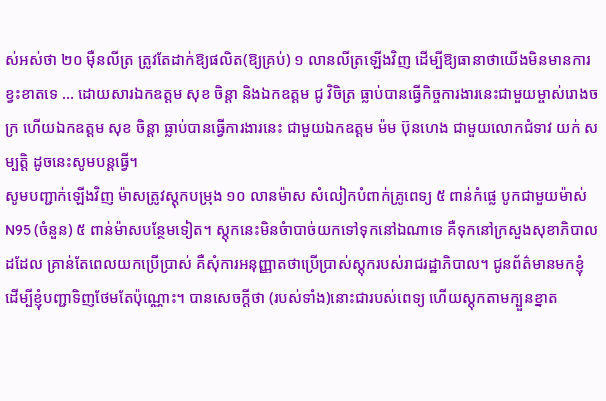ស់អស់ថា ២០ ម៉ឺនលីត្រ ត្រូវតែដាក់ឱ្យផលិត(ឱ្យគ្រប់) ១ លានលីត្រឡើងវិញ ដើម្បីឱ្យធានាថាយើងមិនមានការខ្វះខាតទេ … ដោយសារឯកឧត្តម សុខ ចិន្ដា និងឯកឧត្តម ជូ វិចិត្រ ធ្លាប់បានធ្វើកិច្ចការងារនេះជាមួយម្ចាស់រោងចក្រ ហើយឯកឧត្តម សុខ ចិន្ដា ធ្លាប់បានធ្វើការងារនេះ ជាមួយឯកឧត្តម ម៉ម ប៊ុនហេង ជាមួយលោកជំទាវ យក់ សម្បត្ដិ ដូចនេះសូមបន្ដធ្វើ។
សូមបញ្ជាក់ឡើងវិញ ម៉ាសត្រូវស្ដុកបម្រុង ១០ លានម៉ាស សំលៀកបំពាក់គ្រូពេទ្យ ៥ ពាន់កំផ្លេ បូកជាមួយម៉ាស់ N95 (ចំនួន) ៥ ពាន់ម៉ាសបន្ថែមទៀត។ ស្ដុកនេះមិនចំាបាច់យកទៅទុកនៅឯណាទេ គឺទុកនៅក្រសួងសុខាភិបាលដដែល គ្រាន់តែពេលយកប្រើប្រាស់ គឺសុំការអនុញ្ញាតថាប្រើប្រាស់ស្ដុករបស់រាជរដ្ឋាភិបាល។ ជូនព័ត៌មានមកខ្ញុំ ដើម្បីខ្ញុំបញ្ជាទិញថែមតែប៉ុណ្ណោះ។ បានសេចក្ដីថា (របស់ទាំង)នោះជារបស់ពេទ្យ ហើយស្ដុកតាមក្បួនខ្នាត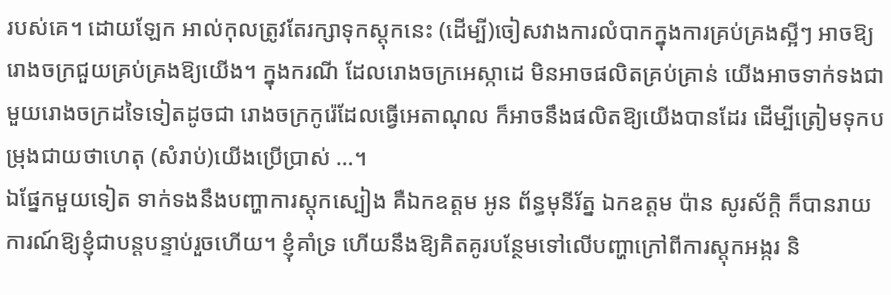របស់គេ។ ដោយឡែក អាល់កុលត្រូវតែរក្សាទុកស្ដុកនេះ (ដើម្បី)ចៀសវាងការលំបាកក្នុងការគ្រប់គ្រងស្អីៗ អាចឱ្យរោងចក្រជួយគ្រប់គ្រងឱ្យយើង។ ក្នុងករណី ដែលរោងចក្រអេស្កាដេ មិនអាចផលិតគ្រប់គ្រាន់ យើងអាចទាក់ទងជាមួយរោងចក្រដទៃទៀតដូចជា រោងចក្រកូរ៉េដែលធ្វើអេតាណុល ក៏អាចនឹងផលិតឱ្យយើងបានដែរ ដើម្បីត្រៀមទុកបម្រុងជាយថាហេតុ (សំរាប់)យើងប្រើប្រាស់ …។
ឯផ្នែកមួយទៀត ទាក់ទងនឹងបញ្ហាការស្តុកស្បៀង គឺឯកឧត្ដម អូន ព័ន្ធមុនីរ័ត្ន ឯកឧត្តម ប៉ាន សូរស័ក្តិ ក៏បានរាយការណ៍ឱ្យខ្ញុំជាបន្តបន្ទាប់រួចហើយ។ ខ្ញុំគាំទ្រ ហើយនឹងឱ្យគិតគូរបន្ថែមទៅលើបញ្ហាក្រៅពីការស្តុកអង្ករ និ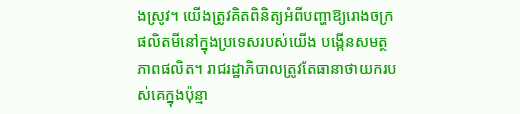ងស្រូវ។ យើងត្រូវគិតពិនិត្យអំពីបញ្ហាឱ្យរោងចក្រផលិតមីនៅក្នុងប្រទេសរបស់យើង បង្កើនសមត្ថភាពផលិត។ រាជរដ្ឋាភិបាលត្រូវតែធានាថាយករបស់គេក្នុងប៉ុន្មា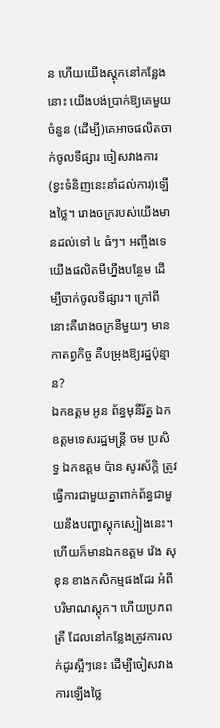ន ហើយយើងស្តុកនៅកន្លែងនោះ យើងបង់ប្រាក់ឱ្យគេមួយចំនួន (ដើម្បី)គេអាចផលិតចាក់ចូលទីផ្សារ ចៀសវាងការ(ខ្វះទំនិញនេះនាំដល់ការ)ឡើងថ្លៃ។ រោងចក្ររបស់យើងមានដល់ទៅ ៤ ធំៗ។ អញ្ចឹងទេ យើងផលិតមីហ្នឹងបន្ថែម ដើម្បីចាក់ចូលទីផ្សារ។ ក្រៅពីនោះគឺរោងចក្រនីមួយៗ មានកាតព្វកិច្ច គឺបម្រុងឱ្យរដ្ឋប៉ុន្មាន?
ឯកឧត្ដម អូន ព័ន្ធមុនីរ័ត្ន ឯកឧត្តមទេសរដ្ឋមន្រ្តី ចម ប្រសិទ្ធ ឯកឧត្តម ប៉ាន សូរស័ក្តិ ត្រូវធ្វើការជាមួយគ្នាពាក់ព័ន្ធជាមួយនឹងបញ្ហាស្តុកស្បៀងនេះ។ ហើយក៏មានឯកឧត្តម វ៉េង សុខុន ខាងកសិកម្មផងដែរ អំពីបរិមាណស្តុក។ ហើយប្រភពត្រី ដែលនៅកន្លែងត្រូវការលក់ដូរស្អីៗនេះ ដើម្បីចៀសវាងការឡើងថ្លៃ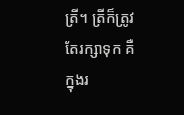ត្រី។ ត្រីក៏ត្រូវតែរក្សាទុក គឺក្នុងរ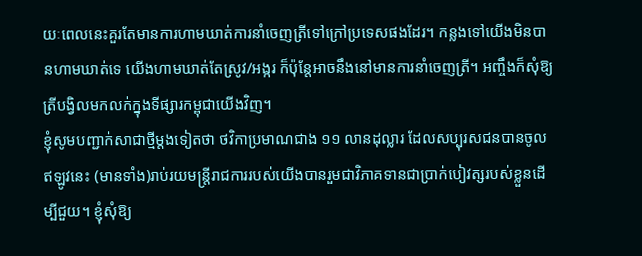យៈពេលនេះគួរតែមានការហាមឃាត់ការនាំចេញត្រីទៅក្រៅប្រទេសផងដែរ។ កន្លងទៅយើងមិនបានហាមឃាត់ទេ យើងហាមឃាត់តែស្រូវ/អង្ករ ក៏ប៉ុន្តែអាចនឹងនៅមានការនាំចេញត្រី។ អញ្ចឹងក៏សុំឱ្យត្រីបង្វិលមកលក់ក្នុងទីផ្សារកម្ពុជាយើងវិញ។
ខ្ញុំសូមបញ្ជាក់សាជាថ្មីម្ដងទៀតថា ថវិកាប្រមាណជាង ១១ លានដុល្លារ ដែលសប្បុរសជនបានចូល ឥឡូវនេះ (មានទាំង)រាប់រយមន្រ្តីរាជការរបស់យើងបានរួមជាវិភាគទានជាប្រាក់បៀវត្សរបស់ខ្លួនដើម្បីជួយ។ ខ្ញុំសុំឱ្យ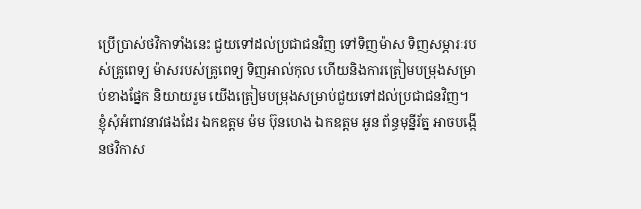ប្រើប្រាស់ថវិកាទាំងនេះ ជួយទៅដល់ប្រជាជនវិញ ទៅទិញម៉ាស ទិញសម្ភារៈរបស់គ្រូពេទ្យ ម៉ាសរបស់គ្រូពេទ្យ ទិញអាល់កុល ហើយនិងការត្រៀមបម្រុងសម្រាប់ខាងផ្នែក និយាយរួម យើងត្រៀមបម្រុងសម្រាប់ជួយទៅដល់ប្រជាជនវិញ។
ខ្ញុំសុំអំពាវនាវផងដែរ ឯកឧត្តម ម៉ម ប៊ុនហេង ឯកឧត្ដម អូន ព័ន្ធមុន្នីរ័ត្ន អាចបង្កើនថវិកាស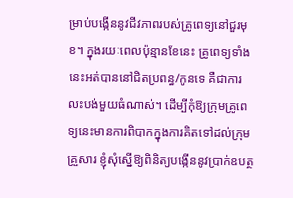ម្រាប់បង្កើននូវជីវភាពរបស់គ្រូពេទ្យនៅជួរមុខ។ ក្នុងរយៈពេលប៉ុន្មានខែនេះ គ្រូពេទ្យទាំងនេះអត់បាននៅជិតប្រពន្ធ/កូនទេ គឺជាការលះបង់មួយធំណាស់។ ដើម្បីកុំឱ្យក្រុមគ្រូពេទ្យនេះមានការពិបាកក្នុងការគិតទៅដល់ក្រុមគ្រួសារ ខ្ញុំសុំស្នើឱ្យពិនិត្យបង្កើននូវប្រាក់ឧបត្ថ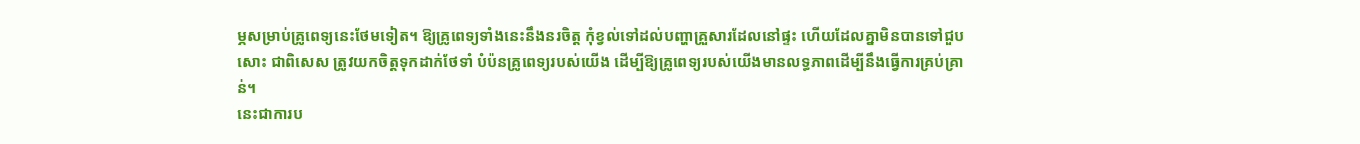ម្ភសម្រាប់គ្រូពេទ្យនេះថែមទៀត។ ឱ្យគ្រូពេទ្យទាំងនេះនឹងនរចិត្ត កុំខ្វល់ទៅដល់បញ្ហាគ្រួសារដែលនៅផ្ទះ ហើយដែលគ្នាមិនបានទៅជួបសោះ ជាពិសេស ត្រូវយកចិត្តទុកដាក់ថែទាំ បំប៉នគ្រូពេទ្យរបស់យើង ដើម្បីឱ្យគ្រូពេទ្យរបស់យើងមានលទ្ធភាពដើម្បីនឹងធ្វើការគ្រប់គ្រាន់។
នេះជាការប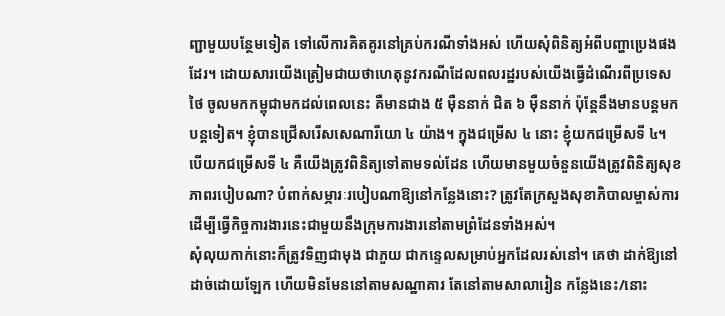ញ្ជាមួយបន្ថែមទៀត ទៅលើការគិតគូរនៅគ្រប់ករណីទាំងអស់ ហើយសុំពិនិត្យអំពីបញ្ហាប្រេងផងដែរ។ ដោយសារយើងត្រៀមជាយថាហេតុនូវករណីដែលពលរដ្ឋរបស់យើងធ្វើដំណើរពីប្រទេសថៃ ចូលមកកម្ពុជាមកដល់ពេលនេះ គឺមានជាង ៥ ម៉ឺននាក់ ជិត ៦ ម៉ឺននាក់ ប៉ុន្តែនឹងមានបន្តមកបន្តទៀត។ ខ្ញុំបានជ្រើសរើសសេណារីយោ ៤ យ៉ាង។ ក្នុងជម្រើស ៤ នោះ ខ្ញុំយកជម្រើសទី ៤។ បើយកជម្រើសទី ៤ គឺយើងត្រូវពិនិត្យទៅតាមទល់ដែន ហើយមានមួយចំនួនយើងត្រូវពិនិត្យសុខភាពរបៀបណា? បំពាក់សម្ភារៈរបៀបណាឱ្យនៅកន្លែងនោះ? ត្រូវតែក្រសួងសុខាភិបាលម្ចាស់ការ ដើម្បីធ្វើកិច្ចការងារនេះជាមួយនឹងក្រុមការងារនៅតាមព្រំដែនទាំងអស់។
សុំលុយកាក់នោះក៏ត្រូវទិញជាមុង ជាភួយ ជាកន្ទេលសម្រាប់អ្នកដែលរស់នៅ។ គេថា ដាក់ឱ្យនៅដាច់ដោយឡែក ហើយមិនមែននៅតាមសណ្ឋាគារ តែនៅតាមសាលារៀន កន្លែងនេះ/នោះ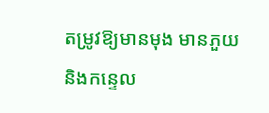តម្រូវឱ្យមានមុង មានភួយ និងកន្ទេល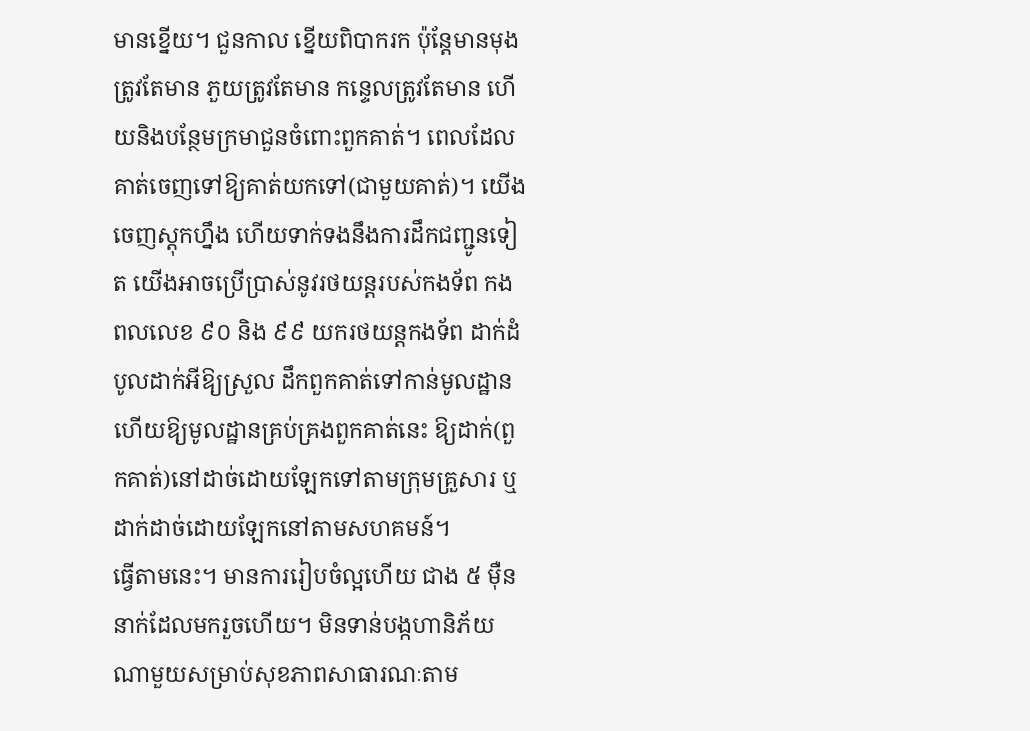មានខ្នើយ។ ជួនកាល ខ្នើយពិបាករក ប៉ុន្តែមានមុងត្រូវតែមាន ភួយត្រូវតែមាន កន្ទេលត្រូវតែមាន ហើយនិងបន្ថែមក្រមាជួនចំពោះពួកគាត់។ ពេលដែលគាត់ចេញទៅឱ្យគាត់យកទៅ(ជាមួយគាត់)។ យើងចេញស្តុកហ្នឹង ហើយទាក់ទងនឹងការដឹកជញ្ជូនទៀត យើងអាចប្រើប្រាស់នូវរថយន្តរបស់កងទ័ព កងពលលេខ ៩០ និង ៩៩ យករថយន្តកងទ័ព ដាក់ដំបូលដាក់អីឱ្យស្រួល ដឹកពួកគាត់ទៅកាន់មូលដ្ឋាន ហើយឱ្យមូលដ្ឋានគ្រប់គ្រងពួកគាត់នេះ ឱ្យដាក់(ពួកគាត់)នៅដាច់ដោយឡែកទៅតាមក្រុមគ្រួសារ ឬដាក់ដាច់ដោយឡែកនៅតាមសហគមន៍។
ធ្វើតាមនេះ។ មានការរៀបចំល្អហើយ ជាង ៥ ម៉ឺននាក់ដែលមករួចហើយ។ មិនទាន់បង្កហានិភ័យណាមួយសម្រាប់សុខភាពសាធារណៈតាម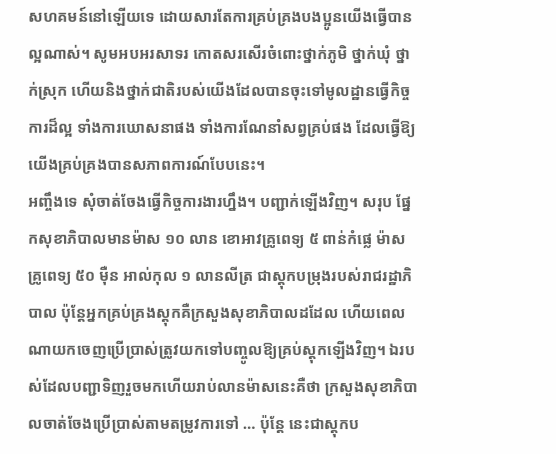សហគមន៍នៅឡើយទេ ដោយសារតែការគ្រប់គ្រងបងប្អូនយើងធ្វើបានល្អណាស់។ សូមអបអរសាទរ កោតសរសើរចំពោះថ្នាក់ភូមិ ថ្នាក់ឃុំ ថ្នាក់ស្រុក ហើយនិងថ្នាក់ជាតិរបស់យើងដែលបានចុះទៅមូលដ្ឋានធ្វើកិច្ចការដ៏ល្អ ទាំងការឃោសនាផង ទាំងការណែនាំសព្វគ្រប់ផង ដែលធ្វើឱ្យយើងគ្រប់គ្រងបានសភាពការណ៍បែបនេះ។
អញ្ចឹងទេ សុំចាត់ចែងធ្វើកិច្ចការងារហ្នឹង។ បញ្ជាក់ឡើងវិញ។ សរុប ផ្នែកសុខាភិបាលមានម៉ាស ១០ លាន ខោអាវគ្រូពេទ្យ ៥ ពាន់កំផ្លេ ម៉ាសគ្រូពេទ្យ ៥០ ម៉ឺន អាល់កុល ១ លានលីត្រ ជាស្តុកបម្រុងរបស់រាជរដ្ឋាភិបាល ប៉ុន្តែអ្នកគ្រប់គ្រងស្តុកគឺក្រសួងសុខាភិបាលដដែល ហើយពេលណាយកចេញប្រើប្រាស់ត្រូវយកទៅបញ្ចូលឱ្យគ្រប់ស្តុកឡើងវិញ។ ឯរបស់ដែលបញ្ជាទិញរួចមកហើយរាប់លានម៉ាសនេះគឺថា ក្រសួងសុខាភិបាលចាត់ចែងប្រើប្រាស់តាមតម្រូវការទៅ … ប៉ុន្តែ នេះជាស្តុកប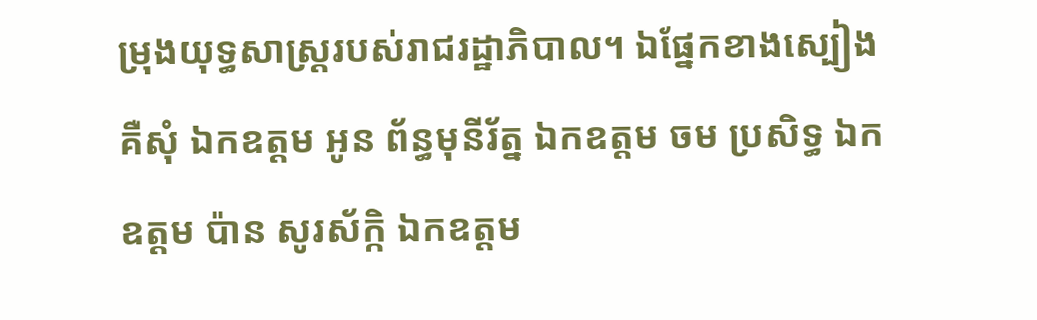ម្រុងយុទ្ធសាស្រ្តរបស់រាជរដ្ឋាភិបាល។ ឯផ្នែកខាងស្បៀងគឺសុំ ឯកឧត្តម អូន ព័ន្ធមុនីរ័ត្ន ឯកឧត្តម ចម ប្រសិទ្ធ ឯកឧត្តម ប៉ាន សូរស័ក្កិ ឯកឧត្តម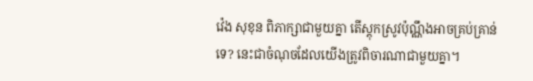វ៉េង សុខុន ពិភាក្សាជាមួយគ្នា តើស្តុកស្រូវប៉ុណ្ណឹងអាចគ្រប់គ្រាន់ទេ? នេះជាចំណុចដែលយើងត្រូវពិចារណាជាមួយគ្នា។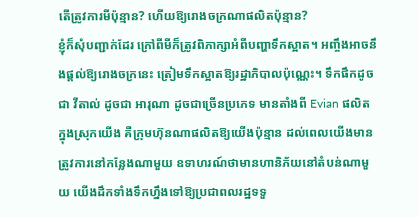តើត្រូវការមីប៉ុន្មាន? ហើយឱ្យរោងចក្រណាផលិតប៉ុន្មាន?
ខ្ញុំក៏សុំបញ្ជាក់ដែរ ក្រៅពីមីក៏ត្រូវពិភាក្សាអំពីបញ្ហាទឹកស្អាត។ អញ្ចឹងអាចនឹងផ្តល់ឱ្យរោងចក្រនេះ ត្រៀមទឹកស្អាតឱ្យរដ្ឋាភិបាលប៉ុណ្ណេះ។ ទឹកផឹកដូចជា វីតាល់ ដូចជា អារុណា ដូចជាច្រើនប្រភេទ មានតាំងពី Evian ផលិតក្នុងស្រុកយើង គឺក្រុមហ៊ុនណាផលិតឱ្យយើងប៉ុន្មាន ដល់ពេលយើងមានត្រូវការនៅកន្លែងណាមួយ ឧទាហរណ៍ថាមានហានិភ័យនៅតំបន់ណាមួយ យើងដឹកទាំងទឹកហ្នឹងទៅឱ្យប្រជាពលរដ្ឋទទួ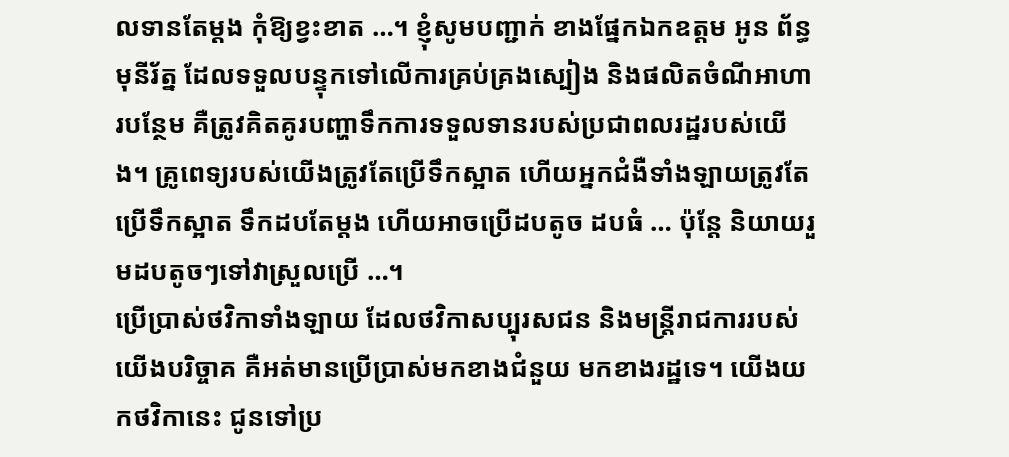លទានតែម្តង កុំឱ្យខ្វះខាត …។ ខ្ញុំសូមបញ្ជាក់ ខាងផ្នែកឯកឧត្តម អូន ព័ន្ធមុនីរ័ត្ន ដែលទទួលបន្ទុកទៅលើការគ្រប់គ្រងស្បៀង និងផលិតចំណីអាហារបន្ថែម គឺត្រូវគិតគូរបញ្ហាទឹកការទទួលទានរបស់ប្រជាពលរដ្ឋរបស់យើង។ គ្រូពេទ្យរបស់យើងត្រូវតែប្រើទឹកស្អាត ហើយអ្នកជំងឺទាំងឡាយត្រូវតែប្រើទឹកស្អាត ទឹកដបតែម្តង ហើយអាចប្រើដបតូច ដបធំ … ប៉ុន្តែ និយាយរួមដបតូចៗទៅវាស្រួលប្រើ …។
ប្រើប្រាស់ថវិកាទាំងឡាយ ដែលថវិកាសប្បុរសជន និងមន្រ្តីរាជការរបស់យើងបរិច្ចាគ គឺអត់មានប្រើប្រាស់មកខាងជំនួយ មកខាងរដ្ឋទេ។ យើងយកថវិកានេះ ជូនទៅប្រ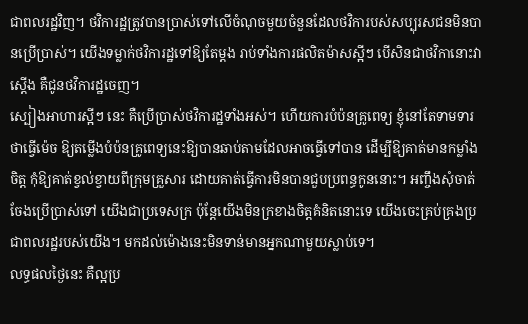ជាពលរដ្ឋវិញ។ ថវិការដ្ឋត្រូវបានប្រាស់ទៅលើចំណុចមួយចំនួនដែលថវិការបស់សប្បុរសជនមិនបានប្រើប្រាស់។ យើងទម្លាក់ថវិការដ្ឋទៅឱ្យតែម្តង រាប់ទាំងការផលិតម៉ាសស្អីៗ បើសិនជាថវិកានោះវាស្តើង គឺជូនថវិការដ្ឋចេញ។
ស្បៀងអាហារស្អីៗ នេះ គឺប្រើប្រាស់ថវិការដ្ឋទាំងអស់។ ហើយការបំប៉នគ្រូពេទ្យ ខ្ញុំនៅតែទាមទារថាធ្វើម៉េច ឱ្យតម្លើងបំប៉នគ្រូពេទ្យនេះឱ្យបានឆាប់តាមដែលអាចធ្វើទៅបាន ដើម្បីឱ្យគាត់មានកម្លាំងចិត្ត កុំឱ្យគាត់ខ្វល់ខ្វាយពីក្រុមគ្រួសារ ដោយគាត់ធ្វើការមិនបានជួបប្រពន្ធកូននោះ។ អញ្ចឹងសុំចាត់ចែងប្រើប្រាស់ទៅ យើងជាប្រទេសក្រ ប៉ុន្តែយើងមិនក្រខាងចិត្តគំនិតនោះទេ យើងចេះគ្រប់គ្រងប្រជាពលរដ្ឋរបស់យើង។ មកដល់ម៉ោងនេះមិនទាន់មានអ្នកណាមួយស្លាប់ទេ។
លទ្ធផលថ្ងៃនេះ គឺល្អប្រ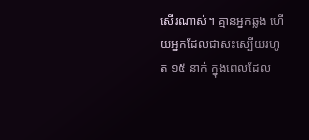សើរណាស់។ គ្មានអ្នកឆ្លង ហើយអ្នកដែលជាសះស្បើយរហូត ១៥ នាក់ ក្នុងពេលដែល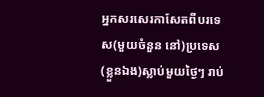អ្នកសរសេរកាសែតពីបរទេស(មួយចំនួន នៅ)ប្រទេស(ខ្លួនឯង)ស្លាប់មួយថ្ងៃៗ រាប់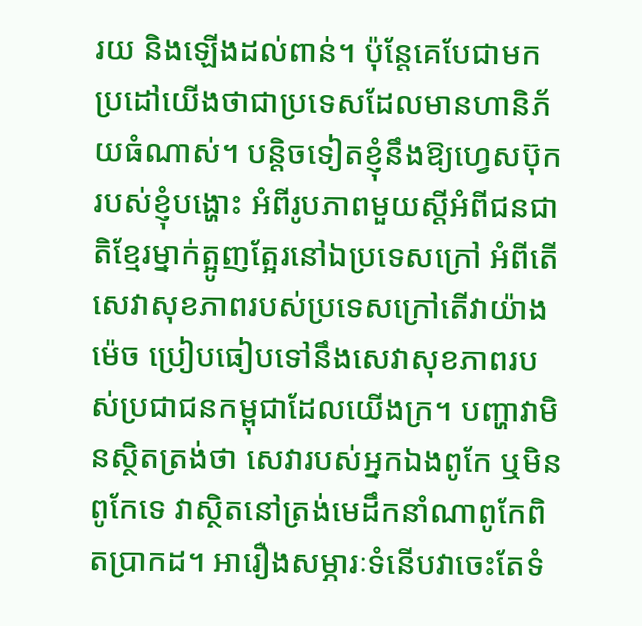រយ និងឡើងដល់ពាន់។ ប៉ុន្តែគេបែជាមកប្រដៅយើងថាជាប្រទេសដែលមានហានិភ័យធំណាស់។ បន្តិចទៀតខ្ញុំនឹងឱ្យហ្វេសប៊ុករបស់ខ្ញុំបង្ហោះ អំពីរូបភាពមួយស្តីអំពីជនជាតិខ្មែរម្នាក់ត្អូញត្អែរនៅឯប្រទេសក្រៅ អំពីតើសេវាសុខភាពរបស់ប្រទេសក្រៅតើវាយ៉ាងម៉េច ប្រៀបធៀបទៅនឹងសេវាសុខភាពរបស់ប្រជាជនកម្ពុជាដែលយើងក្រ។ បញ្ហាវាមិនស្ថិតត្រង់ថា សេវារបស់អ្នកឯងពូកែ ឬមិនពូកែទេ វាស្ថិតនៅត្រង់មេដឹកនាំណាពូកែពិតប្រាកដ។ អារឿងសម្ភារៈទំនើបវាចេះតែទំ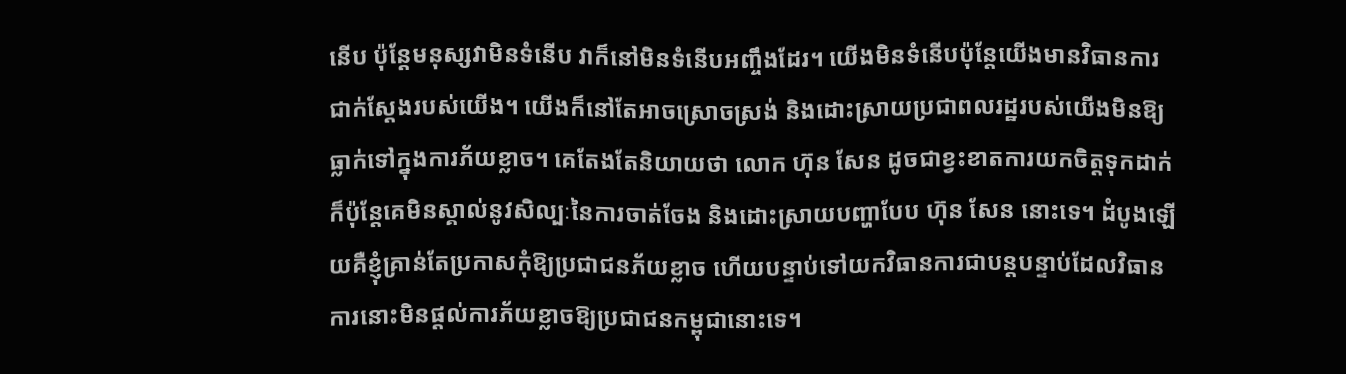នើប ប៉ុន្តែមនុស្សវាមិនទំនើប វាក៏នៅមិនទំនើបអញ្ចឹងដែរ។ យើងមិនទំនើបប៉ុន្តែយើងមានវិធានការជាក់ស្តែងរបស់យើង។ យើងក៏នៅតែអាចស្រោចស្រង់ និងដោះស្រាយប្រជាពលរដ្ឋរបស់យើងមិនឱ្យធ្លាក់ទៅក្នុងការភ័យខ្លាច។ គេតែងតែនិយាយថា លោក ហ៊ុន សែន ដូចជាខ្វះខាតការយកចិត្តទុកដាក់ ក៏ប៉ុន្តែគេមិនស្គាល់នូវសិល្បៈនៃការចាត់ចែង និងដោះស្រាយបញ្ហាបែប ហ៊ុន សែន នោះទេ។ ដំបូងឡើយគឺខ្ញុំគ្រាន់តែប្រកាសកុំឱ្យប្រជាជនភ័យខ្លាច ហើយបន្ទាប់ទៅយកវិធានការជាបន្តបន្ទាប់ដែលវិធានការនោះមិនផ្តល់ការភ័យខ្លាចឱ្យប្រជាជនកម្ពុជានោះទេ។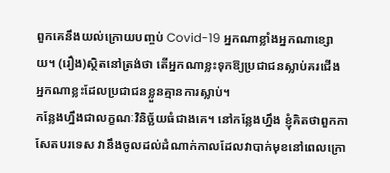ពួកគេនឹងយល់ក្រោយបញ្ចប់ Covid-19 អ្នកណាខ្លាំងអ្នកណាខ្សោយ។ (រឿង)ស្ថិតនៅត្រង់ថា តើអ្នកណាខ្លះទុកឱ្យប្រជាជនស្លាប់គរជើង អ្នកណាខ្លះដែលប្រជាជនខ្លួនគ្មានការស្លាប់។
កន្លែងហ្នឹងជាលក្ខណៈវិនិច្ឆ័យធំជាងគេ។ នៅកន្លែងហ្នឹង ខ្ញុំគិតថាពួកកាសែតបរទេស វានឹងចូលដល់ដំណាក់កាលដែលវាបាក់មុខនៅពេលក្រោ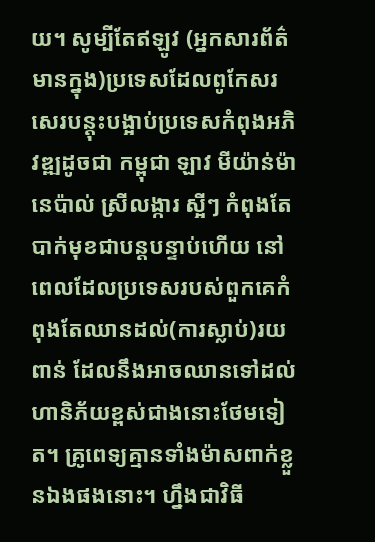យ។ សូម្បីតែឥឡូវ (អ្នកសារព័ត៌មានក្នុង)ប្រទេសដែលពូកែសរសេរបន្តុះបង្អាប់ប្រទេសកំពុងអភិវឌ្ឍដូចជា កម្ពុជា ឡាវ មីយ៉ាន់ម៉ា នេប៉ាល់ ស្រីលង្ការ ស្អីៗ កំពុងតែបាក់មុខជាបន្តបន្ទាប់ហើយ នៅពេលដែលប្រទេសរបស់ពួកគេកំពុងតែឈានដល់(ការស្លាប់)រយពាន់ ដែលនឹងអាចឈានទៅដល់ហានិភ័យខ្ពស់ជាងនោះថែមទៀត។ គ្រូពេទ្យគ្មានទាំងម៉ាសពាក់ខ្លួនឯងផងនោះ។ ហ្នឹងជាវិធី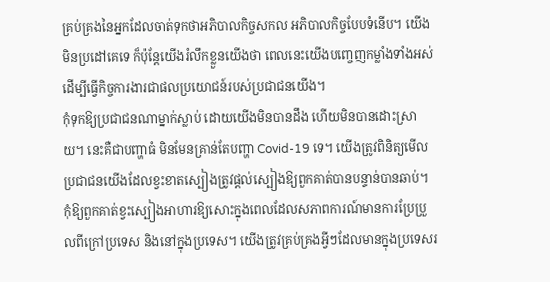គ្រប់គ្រងនៃអ្នកដែលចាត់ទុកថាអភិបាលកិច្ចសកល អភិបាលកិច្ចបែបទំនើប។ យើងមិនប្រដៅគេទេ ក៏ប៉ុន្តែយើងរំលឹកខ្លួនយើងថា ពេលនេះយើងបញ្ចេញកម្លាំងទាំងអស់ដើម្បីធ្វើកិច្ចការងារជាផលប្រយោជន៍របស់ប្រជាជនយើង។
កុំទុកឱ្យប្រជាជនណាម្នាក់ស្លាប់ ដោយយើងមិនបានដឹង ហើយមិនបានដោះស្រាយ។ នេះគឺជាបញ្ហាធំ មិនមែនគ្រាន់តែបញ្ហា Covid-19 ទេ។ យើងត្រូវពិនិត្យមើលប្រជាជនយើងដែលខ្វះខាតស្បៀងត្រូវផ្តល់ស្បៀងឱ្យពួកគាត់បានបន្ទាន់បានឆាប់។ កុំឱ្យពួកគាត់ខ្វះស្បៀងអាហារឱ្យសោះក្នុងពេលដែលសភាពការណ៍មានការប្រែប្រួលពីក្រៅប្រទេស និងនៅក្នុងប្រទេស។ យើងត្រូវគ្រប់គ្រងអ្វីៗដែលមានក្នុងប្រទេសរ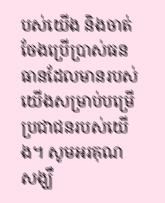បស់យើង និងចាត់ចែងប្រើប្រាស់ធនធានដែលមានរបស់យើងសម្រាប់បម្រើប្រជាជនរបស់យើង។ សូមអរគុណ សង្ឃឹ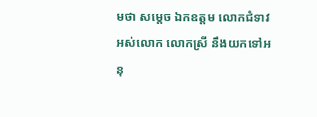មថា សម្តេច ឯកឧត្តម លោកជំទាវអស់លោក លោកស្រី នឹងយកទៅអនុ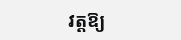វត្តឱ្យ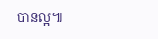បានល្អ៕